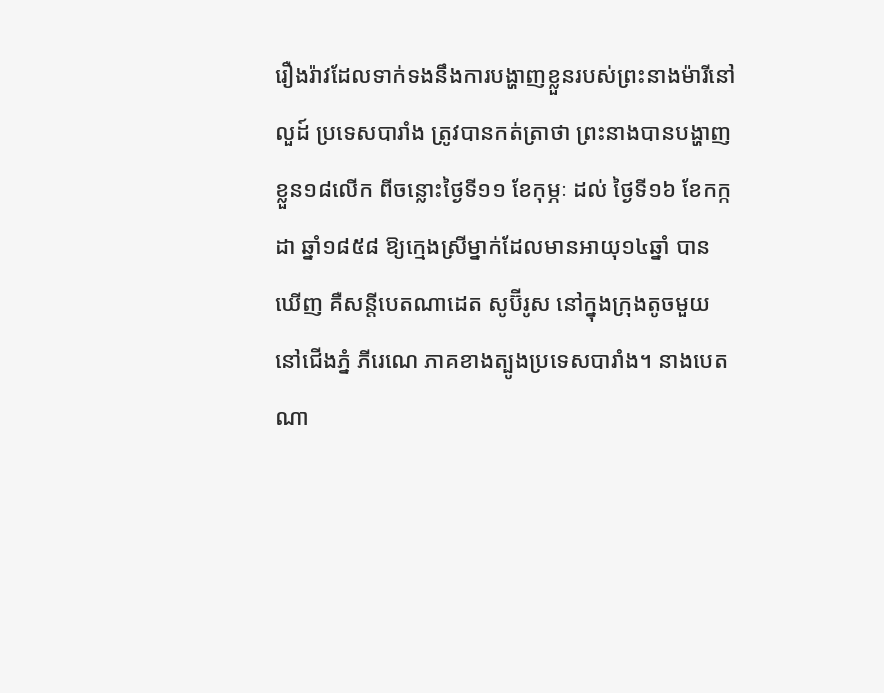រឿងរ៉ាវដែលទាក់ទងនឹងការបង្ហាញខ្លួនរបស់ព្រះនាងម៉ារីនៅលួដ៍ ប្រទេសបារាំង ត្រូវបានកត់ត្រាថា ព្រះនាងបានបង្ហាញខ្លួន១៨លើក ពីចន្លោះថ្ងៃទី១១ ខែកុម្ភៈ ដល់ ថ្ងៃទី១៦ ខែកក្កដា ឆ្នាំ១៨៥៨ ឱ្យក្មេងស្រីម្នាក់ដែលមានអាយុ១៤ឆ្នាំ បានឃើញ គឺសន្តីបេតណាដេត សូប៊ីរូស នៅក្នុងក្រុងតូចមួយ នៅជើងភ្នំ ភីរេណេ ភាគខាងត្បូងប្រទេសបារាំង។ នាងបេតណា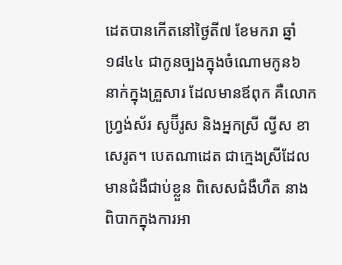ដេតបានកើតនៅថ្ងៃតី៧ ខែមករា ឆ្នាំ១៨៤៤ ជាកូនច្បងក្នុងចំណោមកូន៦ នាក់ក្នុងគ្រួសារ ដែលមានឪពុក គឺលោក ហ្រ្វង់ស័រ សូប៊ីរូស និងអ្នកស្រី ល្វីស ខាសេរូត។ បេតណាដេត ជាក្មេងស្រីដែលមានជំងឺជាប់ខ្លួន ពិសេសជំងឺហឺត នាងពិបាកក្នុងការអា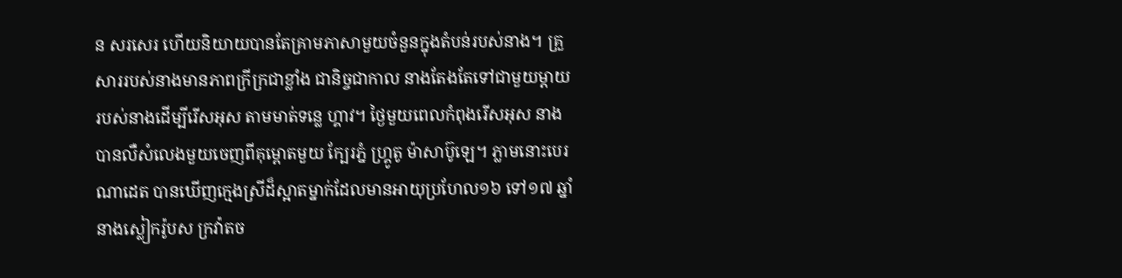ន សរសេរ ហើយនិយាយបានតែគ្រាមភាសាមួយចំនួនក្នុងតំបន់របស់នាង។ គ្រួសាររបស់នាងមានភាពក្រីក្រជាខ្លាំង ជានិច្ចជាកាល នាងតែងតែទៅជាមួយម្តាយរបស់នាងដើម្បីរើសអុស តាមមាត់ទន្លេ ហ្គាវ។ ថ្ងៃមួយពេលកំពុងរើសអុស នាងបានលឺសំលេងមួយចេញពីគុម្ពោតមួយ ក្បែរភ្នំ ហ្គ្រូតូ ម៉ាសាប៊ូឡេ។ ភ្លាមនោះបេរណាដេត បានឃើញក្មេងស្រីដ៏ស្អាតម្នាក់ដែលមានអាយុប្រហែល១៦ ទៅ១៧ ឆ្នាំ នាងស្លៀករ៉ូបស ក្រវ៉ាតច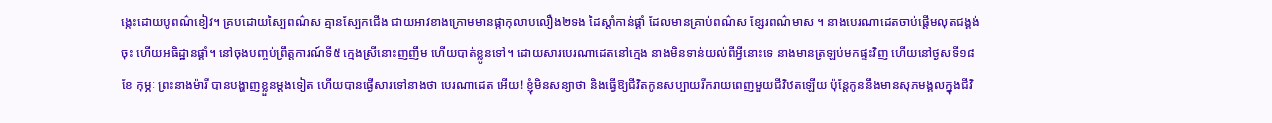ង្កេះដោយបូពណ៌ខៀវ។ គ្របដោយស្បៃពណ៌ស គ្មានស្បែកជើង ជាយអាវខាងក្រោមមានផ្កាកុលាបលឿង២ទង ដៃស្តាំកាន់ផ្គាំ ដែលមានគ្រាប់ពណ៌ស ខ្សែរពណ៌មាស ។ នាងបេរណាដេតចាប់ផ្តើមលុតជង្គង់ចុះ ហើយអធិដ្ឋានផ្គាំ។ នៅចុងបញ្ចប់ព្រឹត្តការណ៍ទី៥ ក្មេងស្រីនោះញញឹម ហើយបាត់ខ្លូនទៅ។ ដោយសារបេរណាដេតនៅក្មេង នាងមិនទាន់យល់ពីអ្វីនោះទេ នាងមានត្រឡប់មកផ្ទះវិញ ហើយនៅថ្ងសទី១៨ ខែ កុម្ភៈ ព្រះនាងម៉ារី បានបង្ហាញខ្លួនម្តងទៀត ហើយបានផ្ងើសារទៅនាងថា បេរណាដេត អើយ! ខ្ញុំមិនសន្យាថា និងធ្វើឱ្យជីវិតកូនសប្បាយរីករាយពេញមួយជីវិឋតឡើយ ប៉ុន្តែកូននឹងមានសុភមង្គលក្នុងជីវិ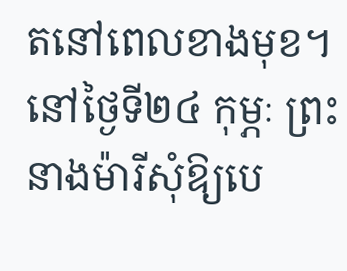តនៅពេលខាងមុខ។ នៅថ្ងៃទី២៤ កុម្ភៈ ព្រះនាងម៉ារីសុំឱ្យបេ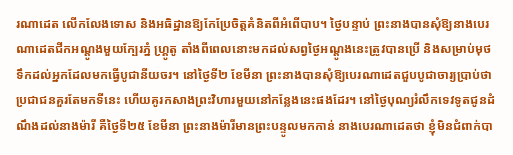រណាដេត លើកលែងទោស និងអធិដ្ឋានឱ្យកែប្រែចិត្តគំនិតពីអំពើបាប។ ថ្ងៃបន្ទាប់ ព្រះនាងបានសុំឱ្យនាងបេរណាដេតជីកអណ្តូងមួយក្បែរភ្នំ ហ្គ្រូតូ តាំងពីពេលនោះមកដល់សព្វថ្ងៃអណ្តូងនេះត្រូវបានប្រើ និងសម្រាប់មុថទឹកដល់អ្នកដែលមកធ្វើបូជានីយចរ។ នៅថ្ងៃទី២ ខែមីនា ព្រះនាងបានសុំឱ្យបេរណាដេតជួបបូជាចារ្យប្រាប់ថា ប្រជាជនគួរតែមកទីនេះ ហើយគូរកសាងព្រះវិហារមួយនៅកន្លែងនេះផងដែរ។ នៅថ្ងៃបុណ្យរំលឹកទេវទូតជូនដំណឹងដល់នាងម៉ារី គឺថ្ងៃទី២៥ ខែមីនា ព្រះនាងម៉ារីមានព្រះបន្ទូលមកកាន់ នាងបេរណាដេតថា ខ្ញុំមិនជំពាក់បា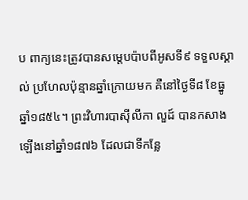ប ពាក្យនេះត្រូវបានសម្តេបប៉ាបពីអូសទី៩ ទទួលស្គាល់ ប្រហែលប៉ុន្មានឆ្នាំក្រោយមក គឺនៅថ្ងៃទី៨ ខែធ្នូ ឆ្នាំ១៨៥៤។ ព្រះវិហារបាស៊ីលីកា លួដ៍ បានកសាងឡើងនៅឆ្នាំ១៨៧៦ ដែលជាទីកន្លែ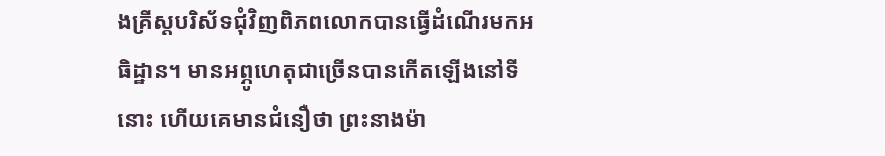ងគ្រីស្តបរិស័ទជុំវិញពិភពលោកបានធ្វើដំណើរមកអធិដ្ឋាន។ មានអព្ភូហេតុជាច្រើនបានកើតឡើងនៅទីនោះ ហើយគេមានជំនឿថា ព្រះនាងម៉ា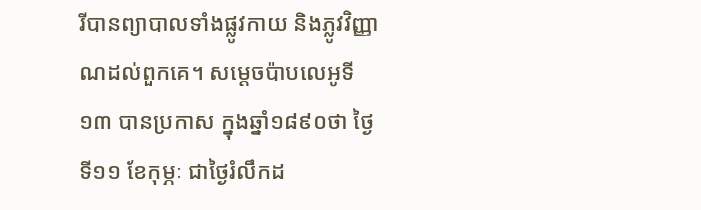រីបានព្យាបាលទាំងផ្លូវកាយ និងភ្លូវវិញ្ញាណដល់ពួកគេ។ សម្តេចប៉ាបលេអូទី១៣ បានប្រកាស ក្នុងឆ្នាំ១៨៩០ថា ថ្ងៃទី១១ ខែកុម្ភៈ ជាថ្ងៃរំលឹកដ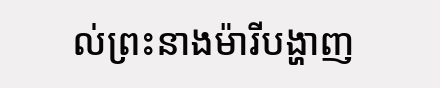ល់ព្រះនាងម៉ារីបង្ហាញ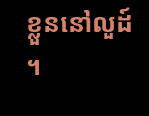ខ្លួននៅលួដ៍ ។